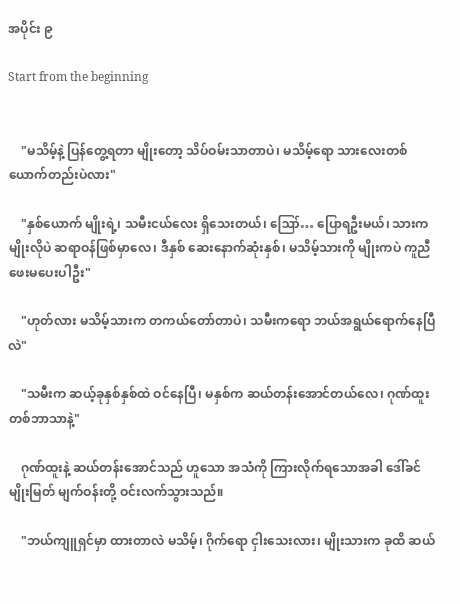အပိုင်း ၉

Start from the beginning


    "မသိမ့်နဲ့ ပြန်တွေ့ရတာ မျိုးတော့ သိပ်ဝမ်းသာတာပဲ၊ မသိမ့်ရော သားလေးတစ်ယောက်တည်းပဲလား"

    "နှစ်ယောက် မျိုးရဲ့၊ သမီးငယ်လေး ရှိသေးတယ်၊ ဪ… ပြောရဦးမယ်၊ သားက မျိုးလိုပဲ ဆရာဝန်ဖြစ်မှာလေ၊ ဒီနှစ် ဆေးနောက်ဆုံးနှစ်၊ မသိမ့်သားကို မျိုးကပဲ ကူညီဖေးမပေးပါဦး"

    "ဟုတ်လား မသိမ့်သားက တကယ်တော်တာပဲ၊ သမီးကရော ဘယ်အရွယ်ရောက်နေပြီလဲ"

    "သမီးက ဆယ့်ခုနှစ်နှစ်ထဲ ဝင်နေပြီ၊ မနှစ်က ဆယ်တန်းအောင်တယ်လေ၊ ဂုဏ်ထူးတစ်ဘာသာနဲ့"

    ဂုဏ်ထူးနဲ့ ဆယ်တန်းအောင်သည် ဟူသော အသံကို ကြားလိုက်ရသောအခါ ဒေါ်ခင်မျိုးမြတ် မျက်ဝန်းတို့ ဝင်းလက်သွားသည်။

    "ဘယ်ကျူရှင်မှာ ထားတာလဲ မသိမ့်၊ ဂိုက်ရော ငှါးသေးလား၊ မျိုးသားက ခုထိ ဆယ်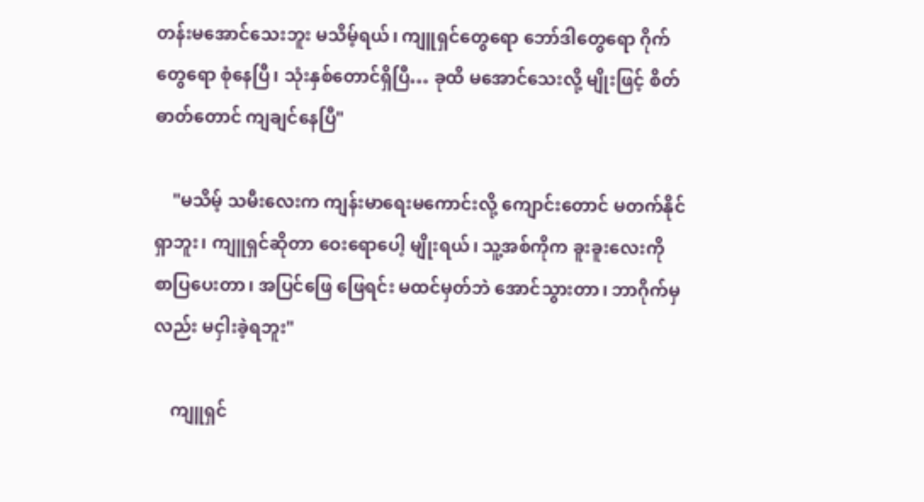တန်းမအောင်သေးဘူး မသိမ့်ရယ်၊ ကျူရှင်တွေရော ဘော်ဒါတွေရော ဂိုက်တွေရော စုံနေပြီ၊ သုံးနှစ်တောင်ရှိပြီ… ခုထိ မအောင်သေးလို့ မျိုးဖြင့် စိတ်ဓာတ်တောင် ကျချင်နေပြီ"

    "မသိမ့် သမီးလေးက ကျန်းမာရေးမကောင်းလို့ ကျောင်းတောင် မတက်နိုင်ရှာဘူး၊ ကျူရှင်ဆိုတာ ဝေးရောပေါ့ မျိုးရယ်၊ သူ့အစ်ကိုက ခူးခူးလေးကို စာပြပေးတာ၊ အပြင်ဖြေ ဖြေရင်း မထင်မှတ်ဘဲ အောင်သွားတာ၊ ဘာဂိုက်မှလည်း မငှါးခဲ့ရဘူး"

    ကျူရှင်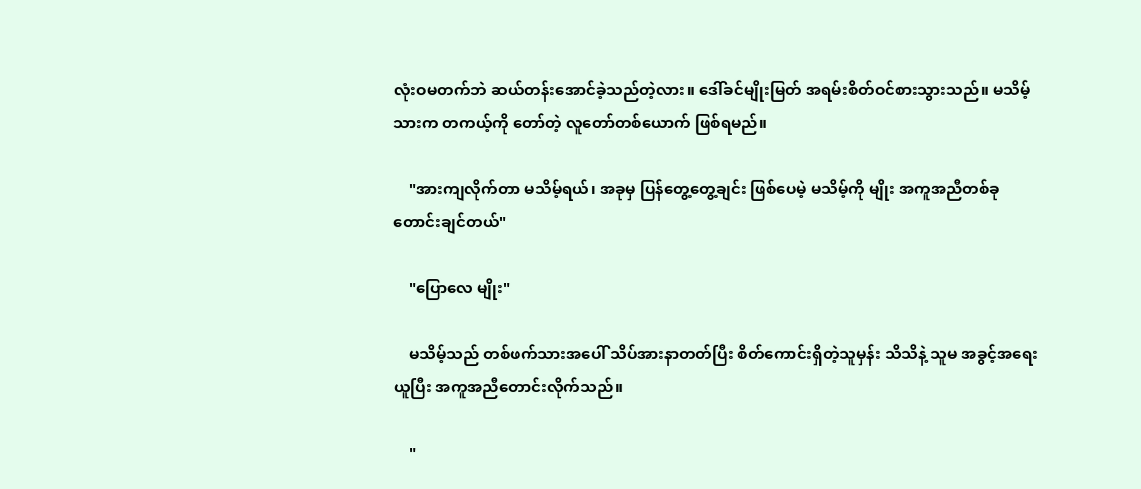လုံးဝမတက်ဘဲ ဆယ်တန်းအောင်ခဲ့သည်တဲ့လား။ ဒေါ်ခင်မျိုးမြတ် အရမ်းစိတ်ဝင်စားသွားသည်။ မသိမ့်သားက တကယ့်ကို တော်တဲ့ လူတော်တစ်ယောက် ဖြစ်ရမည်။

    "အားကျလိုက်တာ မသိမ့်ရယ်၊ အခုမှ ပြန်တွေ့တွေ့ချင်း ဖြစ်ပေမဲ့ မသိမ့်ကို မျိုး အကူအညီတစ်ခုတောင်းချင်တယ်"

    "ပြောလေ မျိုး"

    မသိမ့်သည် တစ်ဖက်သားအပေါ် သိပ်အားနာတတ်ပြီး စိတ်ကောင်းရှိတဲ့သူမှန်း သိသိနဲ့ သူမ အခွင့်အရေးယူပြီး အကူအညီတောင်းလိုက်သည်။

    "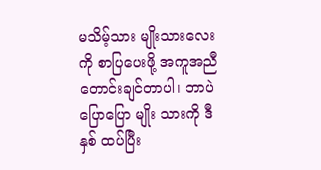မသိမ့်သား မျိုးသားလေးကို စာပြပေးဖို့ အကူအညီတောင်းချင်တာပါ၊ ဘာပဲပြောပြော မျိုး သားကို ဒီနှစ် ထပ်ပြီး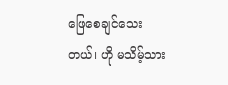ဖြေစေချင်သေးတယ်၊ ဟို မသိမ့်သား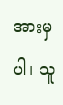အားမှပါ၊ သူ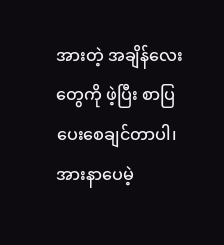အားတဲ့ အချိန်လေးတွေကို ဖဲ့ပြီး စာပြပေးစေချင်တာပါ၊ အားနာပေမဲ့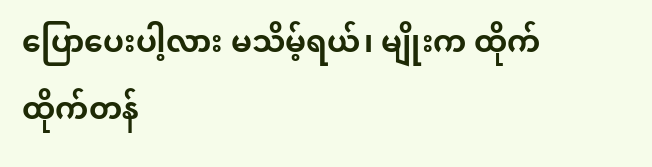ပြောပေးပါ့လား မသိမ့်ရယ်၊ မျိုးက ထိုက်ထိုက်တန်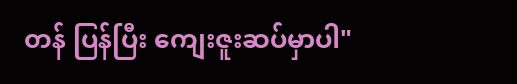တန် ပြန်ပြီး ကျေးဇူးဆပ်မှာပါ"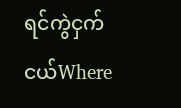ရင်ကွဲငှက်ငယ်Where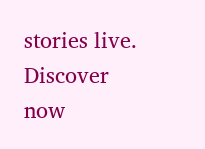stories live. Discover now